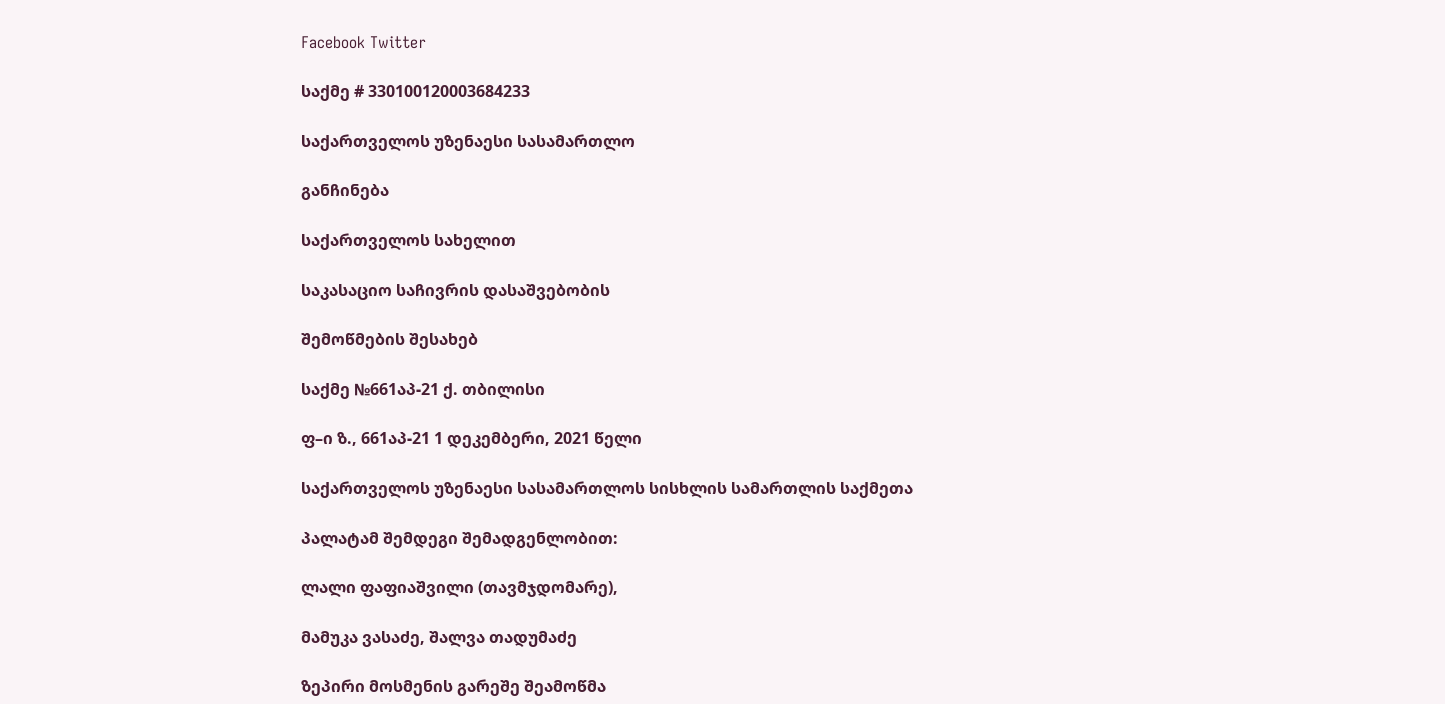Facebook Twitter

საქმე # 330100120003684233

საქართველოს უზენაესი სასამართლო

განჩინება

საქართველოს სახელით

საკასაციო საჩივრის დასაშვებობის

შემოწმების შესახებ

საქმე №661აპ-21 ქ. თბილისი

ფ–ი ზ., 661აპ-21 1 დეკემბერი, 2021 წელი

საქართველოს უზენაესი სასამართლოს სისხლის სამართლის საქმეთა

პალატამ შემდეგი შემადგენლობით:

ლალი ფაფიაშვილი (თავმჯდომარე),

მამუკა ვასაძე, შალვა თადუმაძე

ზეპირი მოსმენის გარეშე შეამოწმა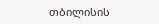თბილისის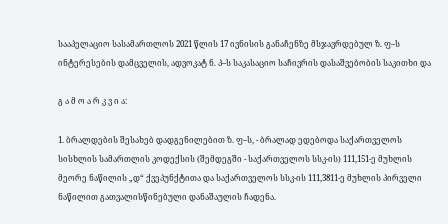სააპელაციო სასამართლოს 2021 წლის 17 ივნისის განაჩენზე მსჯავრდებულ ზ. ფ–ს ინტერესების დამცველის, ადვოკატ ნ. პ–ს საკასაციო საჩივრის დასაშვებობის საკითხი და

გ ა მ ო ა რ კ ვ ი ა:

1. ბრალდების შესახებ დადგენილებით ზ. ფ–ს, - ბრალად ედებოდა საქართველოს სისხლის სამართლის კოდექსის (შემდეგში - საქართველოს სსკ-ის) 111,151-ე მუხლის მეორე ნაწილის „დ“ ქვეპუნქტითა და საქართველოს სსკ-ის 111,3811-ე მუხლის პირველი ნაწილით გათვალისწინებული დანაშაულის ჩადენა.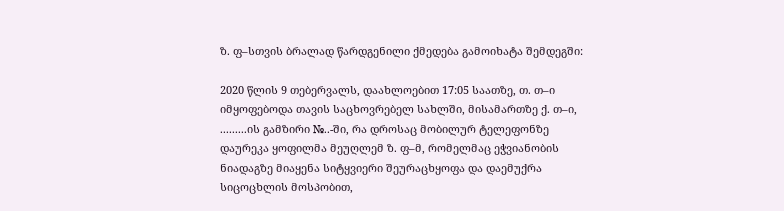ზ. ფ–სთვის ბრალად წარდგენილი ქმედება გამოიხატა შემდეგში:

2020 წლის 9 თებერვალს, დაახლოებით 17:05 საათზე, თ. თ–ი იმყოფებოდა თავის საცხოვრებელ სახლში, მისამართზე ქ. თ–ი, .........ის გამზირი №..-ში, რა დროსაც მობილურ ტელეფონზე დაურეკა ყოფილმა მეუღლემ ზ. ფ–მ, რომელმაც ეჭვიანობის ნიადაგზე მიაყენა სიტყვიერი შეურაცხყოფა და დაემუქრა სიცოცხლის მოსპობით,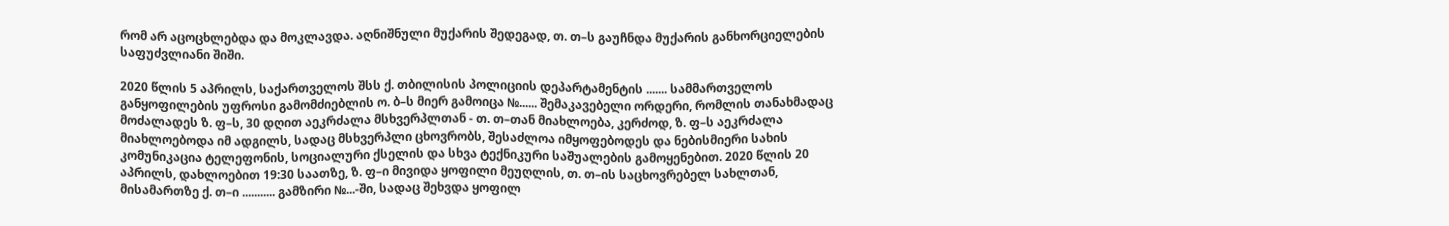რომ არ აცოცხლებდა და მოკლავდა. აღნიშნული მუქარის შედეგად, თ. თ–ს გაუჩნდა მუქარის განხორციელების საფუძვლიანი შიში.

2020 წლის 5 აპრილს, საქართველოს შსს ქ. თბილისის პოლიციის დეპარტამენტის ....... სამმართველოს განყოფილების უფროსი გამომძიებლის ო. ბ–ს მიერ გამოიცა №...... შემაკავებელი ორდერი, რომლის თანახმადაც მოძალადეს ზ. ფ–ს, 30 დღით აეკრძალა მსხვერპლთან - თ. თ–თან მიახლოება, კერძოდ, ზ. ფ–ს აეკრძალა მიახლოებოდა იმ ადგილს, სადაც მსხვერპლი ცხოვრობს, შესაძლოა იმყოფებოდეს და ნებისმიერი სახის კომუნიკაცია ტელეფონის, სოციალური ქსელის და სხვა ტექნიკური საშუალების გამოყენებით. 2020 წლის 20 აპრილს, დახლოებით 19:30 საათზე, ზ. ფ–ი მივიდა ყოფილი მეუღლის, თ. თ–ის საცხოვრებელ სახლთან, მისამართზე ქ. თ–ი ........... გამზირი №...-ში, სადაც შეხვდა ყოფილ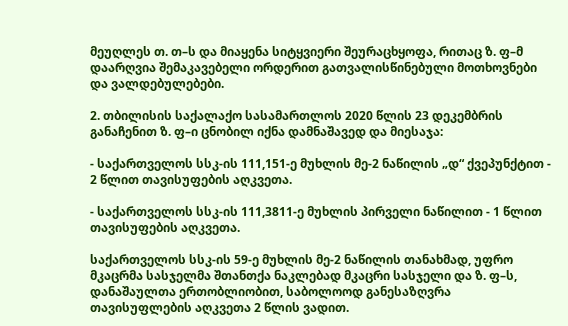მეუღლეს თ. თ–ს და მიაყენა სიტყვიერი შეურაცხყოფა, რითაც ზ. ფ–მ დაარღვია შემაკავებელი ორდერით გათვალისწინებული მოთხოვნები და ვალდებულებები.

2. თბილისის საქალაქო სასამართლოს 2020 წლის 23 დეკემბრის განაჩენით ზ. ფ–ი ცნობილ იქნა დამნაშავედ და მიესაჯა:

- საქართველოს სსკ-ის 111,151-ე მუხლის მე-2 ნაწილის „დ“ ქვეპუნქტით - 2 წლით თავისუფების აღკვეთა.

- საქართველოს სსკ-ის 111,3811-ე მუხლის პირველი ნაწილით - 1 წლით თავისუფების აღკვეთა.

საქართველოს სსკ-ის 59-ე მუხლის მე-2 ნაწილის თანახმად, უფრო მკაცრმა სასჯელმა შთანთქა ნაკლებად მკაცრი სასჯელი და ზ. ფ–ს, დანაშაულთა ერთობლიობით, საბოლოოდ განესაზღვრა თავისუფლების აღკვეთა 2 წლის ვადით.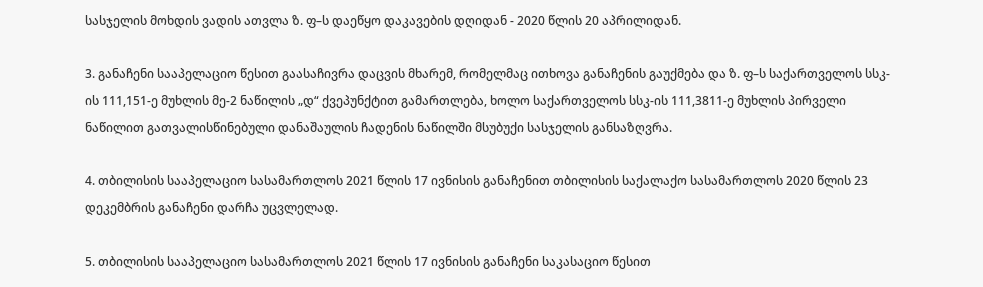სასჯელის მოხდის ვადის ათვლა ზ. ფ–ს დაეწყო დაკავების დღიდან - 2020 წლის 20 აპრილიდან.

3. განაჩენი სააპელაციო წესით გაასაჩივრა დაცვის მხარემ, რომელმაც ითხოვა განაჩენის გაუქმება და ზ. ფ–ს საქართველოს სსკ-ის 111,151-ე მუხლის მე-2 ნაწილის „დ“ ქვეპუნქტით გამართლება, ხოლო საქართველოს სსკ-ის 111,3811-ე მუხლის პირველი ნაწილით გათვალისწინებული დანაშაულის ჩადენის ნაწილში მსუბუქი სასჯელის განსაზღვრა.

4. თბილისის სააპელაციო სასამართლოს 2021 წლის 17 ივნისის განაჩენით თბილისის საქალაქო სასამართლოს 2020 წლის 23 დეკემბრის განაჩენი დარჩა უცვლელად.

5. თბილისის სააპელაციო სასამართლოს 2021 წლის 17 ივნისის განაჩენი საკასაციო წესით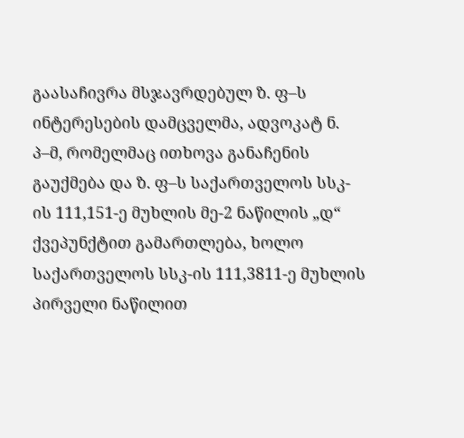გაასაჩივრა მსჯავრდებულ ზ. ფ–ს ინტერესების დამცველმა, ადვოკატ ნ. პ–მ, რომელმაც ითხოვა განაჩენის გაუქმება და ზ. ფ–ს საქართველოს სსკ-ის 111,151-ე მუხლის მე-2 ნაწილის „დ“ ქვეპუნქტით გამართლება, ხოლო საქართველოს სსკ-ის 111,3811-ე მუხლის პირველი ნაწილით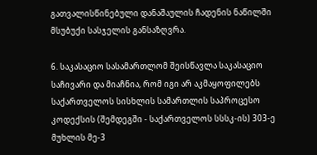გათვალისწინებული დანაშაულის ჩადენის ნაწილში მსუბუქი სასჯელის განსაზღვრა.

6. საკასაციო სასამართლომ შეისწავლა საკასაციო საჩივარი და მიაჩნია, რომ იგი არ აკმაყოფილებს საქართველოს სისხლის სამართლის საპროცესო კოდექსის (შემდეგში - საქართველოს სსსკ-ის) 303-ე მუხლის მე-3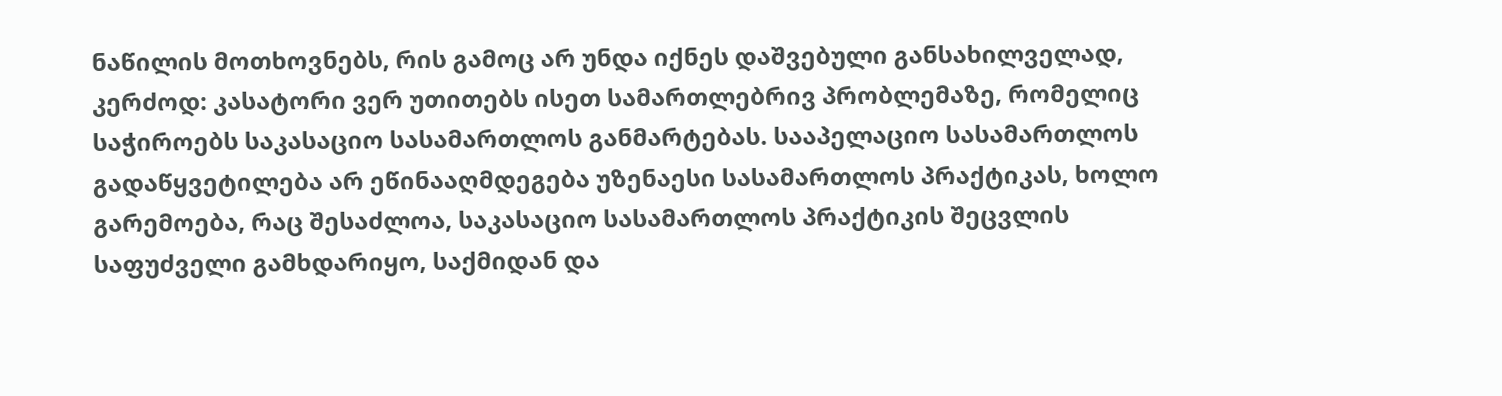ნაწილის მოთხოვნებს, რის გამოც არ უნდა იქნეს დაშვებული განსახილველად, კერძოდ: კასატორი ვერ უთითებს ისეთ სამართლებრივ პრობლემაზე, რომელიც საჭიროებს საკასაციო სასამართლოს განმარტებას. სააპელაციო სასამართლოს გადაწყვეტილება არ ეწინააღმდეგება უზენაესი სასამართლოს პრაქტიკას, ხოლო გარემოება, რაც შესაძლოა, საკასაციო სასამართლოს პრაქტიკის შეცვლის საფუძველი გამხდარიყო, საქმიდან და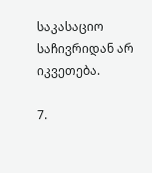საკასაციო საჩივრიდან არ იკვეთება.

7.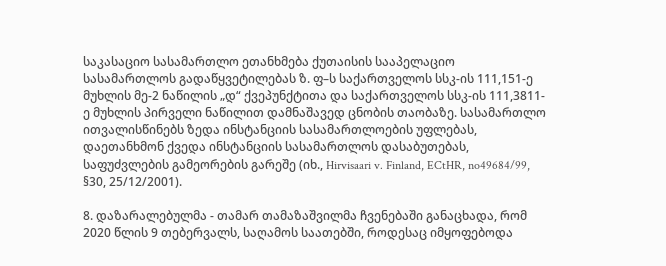საკასაციო სასამართლო ეთანხმება ქუთაისის სააპელაციო სასამართლოს გადაწყვეტილებას ზ. ფ–ს საქართველოს სსკ-ის 111,151-ე მუხლის მე-2 ნაწილის „დ“ ქვეპუნქტითა და საქართველოს სსკ-ის 111,3811-ე მუხლის პირველი ნაწილით დამნაშავედ ცნობის თაობაზე. სასამართლო ითვალისწინებს ზედა ინსტანციის სასამართლოების უფლებას, დაეთანხმონ ქვედა ინსტანციის სასამართლოს დასაბუთებას, საფუძვლების გამეორების გარეშე (იხ., Hirvisaari v. Finland, ECtHR, no49684/99, §30, 25/12/2001).

8. დაზარალებულმა - თამარ თამაზაშვილმა ჩვენებაში განაცხადა, რომ 2020 წლის 9 თებერვალს, საღამოს საათებში, როდესაც იმყოფებოდა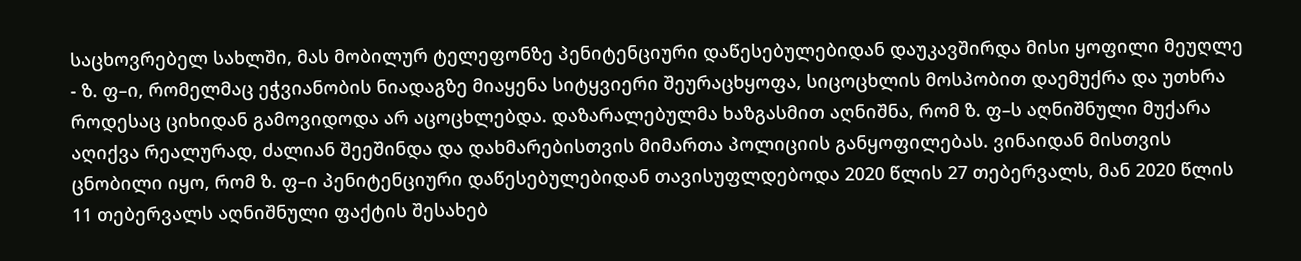საცხოვრებელ სახლში, მას მობილურ ტელეფონზე პენიტენციური დაწესებულებიდან დაუკავშირდა მისი ყოფილი მეუღლე - ზ. ფ–ი, რომელმაც ეჭვიანობის ნიადაგზე მიაყენა სიტყვიერი შეურაცხყოფა, სიცოცხლის მოსპობით დაემუქრა და უთხრა როდესაც ციხიდან გამოვიდოდა არ აცოცხლებდა. დაზარალებულმა ხაზგასმით აღნიშნა, რომ ზ. ფ–ს აღნიშნული მუქარა აღიქვა რეალურად, ძალიან შეეშინდა და დახმარებისთვის მიმართა პოლიციის განყოფილებას. ვინაიდან მისთვის ცნობილი იყო, რომ ზ. ფ–ი პენიტენციური დაწესებულებიდან თავისუფლდებოდა 2020 წლის 27 თებერვალს, მან 2020 წლის 11 თებერვალს აღნიშნული ფაქტის შესახებ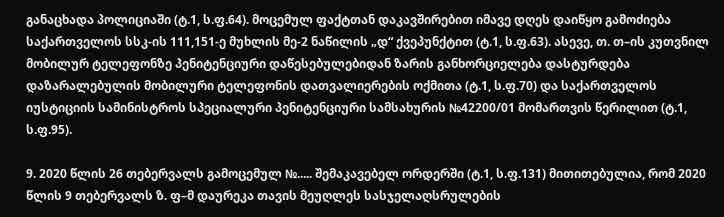განაცხადა პოლიციაში (ტ.1, ს.ფ.64). მოცემულ ფაქტთან დაკავშირებით იმავე დღეს დაიწყო გამოძიება საქართველოს სსკ-ის 111,151-ე მუხლის მე-2 ნაწილის „დ“ ქვეპუნქტით (ტ.1, ს.ფ.63). ასევე, თ. თ–ის კუთვნილ მობილურ ტელეფონზე პენიტენციური დაწესებულებიდან ზარის განხორციელება დასტურდება დაზარალებულის მობილური ტელეფონის დათვალიერების ოქმითა (ტ.1, ს.ფ.70) და საქართველოს იუსტიციის სამინისტროს სპეციალური პენიტენციური სამსახურის №42200/01 მომართვის წერილით (ტ.1, ს.ფ.95).

9. 2020 წლის 26 თებერვალს გამოცემულ №..... შემაკავებელ ორდერში (ტ.1, ს.ფ.131) მითითებულია, რომ 2020 წლის 9 თებერვალს ზ. ფ–მ დაურეკა თავის მეუღლეს სასჯელაღსრულების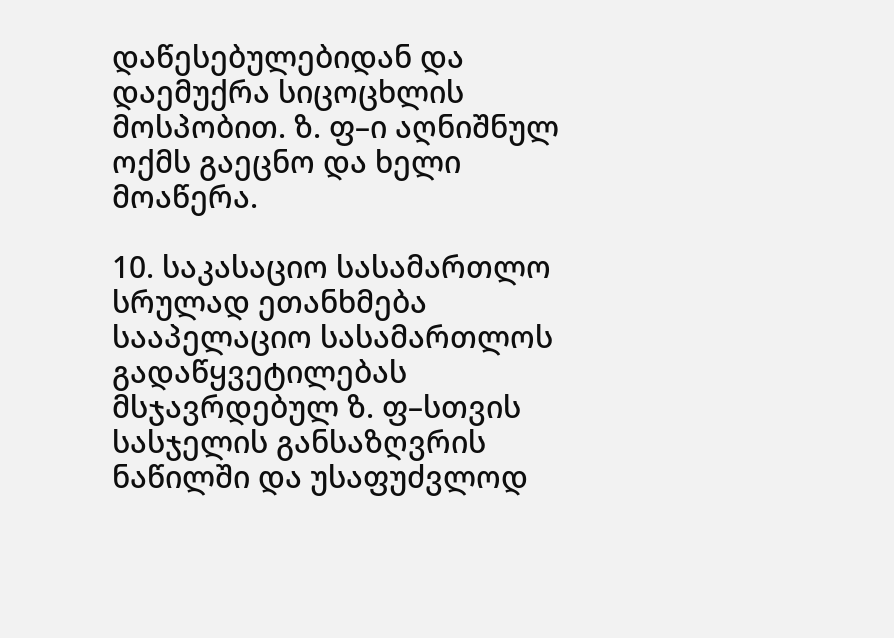დაწესებულებიდან და დაემუქრა სიცოცხლის მოსპობით. ზ. ფ–ი აღნიშნულ ოქმს გაეცნო და ხელი მოაწერა.

10. საკასაციო სასამართლო სრულად ეთანხმება სააპელაციო სასამართლოს გადაწყვეტილებას მსჯავრდებულ ზ. ფ–სთვის სასჯელის განსაზღვრის ნაწილში და უსაფუძვლოდ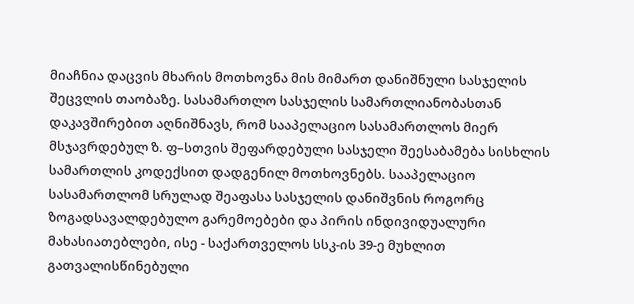მიაჩნია დაცვის მხარის მოთხოვნა მის მიმართ დანიშნული სასჯელის შეცვლის თაობაზე. სასამართლო სასჯელის სამართლიანობასთან დაკავშირებით აღნიშნავს, რომ სააპელაციო სასამართლოს მიერ მსჯავრდებულ ზ. ფ–სთვის შეფარდებული სასჯელი შეესაბამება სისხლის სამართლის კოდექსით დადგენილ მოთხოვნებს. სააპელაციო სასამართლომ სრულად შეაფასა სასჯელის დანიშვნის როგორც ზოგადსავალდებულო გარემოებები და პირის ინდივიდუალური მახასიათებლები, ისე - საქართველოს სსკ-ის 39-ე მუხლით გათვალისწინებული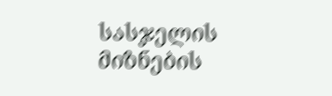სასჯელის მიზნების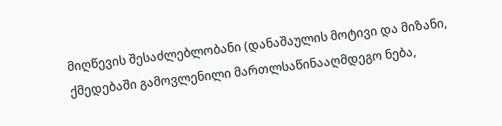მიღწევის შესაძლებლობანი (დანაშაულის მოტივი და მიზანი, ქმედებაში გამოვლენილი მართლსაწინააღმდეგო ნება,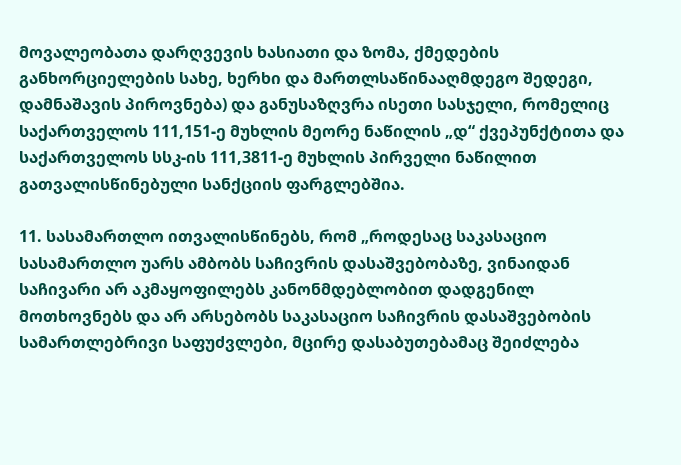მოვალეობათა დარღვევის ხასიათი და ზომა, ქმედების განხორციელების სახე, ხერხი და მართლსაწინააღმდეგო შედეგი, დამნაშავის პიროვნება) და განუსაზღვრა ისეთი სასჯელი, რომელიც საქართველოს 111,151-ე მუხლის მეორე ნაწილის „დ“ ქვეპუნქტითა და საქართველოს სსკ-ის 111,3811-ე მუხლის პირველი ნაწილით გათვალისწინებული სანქციის ფარგლებშია.

11. სასამართლო ითვალისწინებს, რომ „როდესაც საკასაციო სასამართლო უარს ამბობს საჩივრის დასაშვებობაზე, ვინაიდან საჩივარი არ აკმაყოფილებს კანონმდებლობით დადგენილ მოთხოვნებს და არ არსებობს საკასაციო საჩივრის დასაშვებობის სამართლებრივი საფუძვლები, მცირე დასაბუთებამაც შეიძლება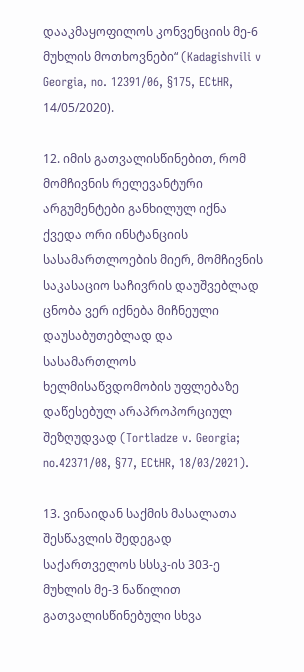დააკმაყოფილოს კონვენციის მე-6 მუხლის მოთხოვნები“ (Kadagishvili v Georgia, no. 12391/06, §175, ECtHR, 14/05/2020).

12. იმის გათვალისწინებით, რომ მომჩივნის რელევანტური არგუმენტები განხილულ იქნა ქვედა ორი ინსტანციის სასამართლოების მიერ, მომჩივნის საკასაციო საჩივრის დაუშვებლად ცნობა ვერ იქნება მიჩნეული დაუსაბუთებლად და სასამართლოს ხელმისაწვდომობის უფლებაზე დაწესებულ არაპროპორციულ შეზღუდვად (Tortladze v. Georgia; no.42371/08, §77, ECtHR, 18/03/2021).

13. ვინაიდან საქმის მასალათა შესწავლის შედეგად საქართველოს სსსკ-ის 303-ე მუხლის მე-3 ნაწილით გათვალისწინებული სხვა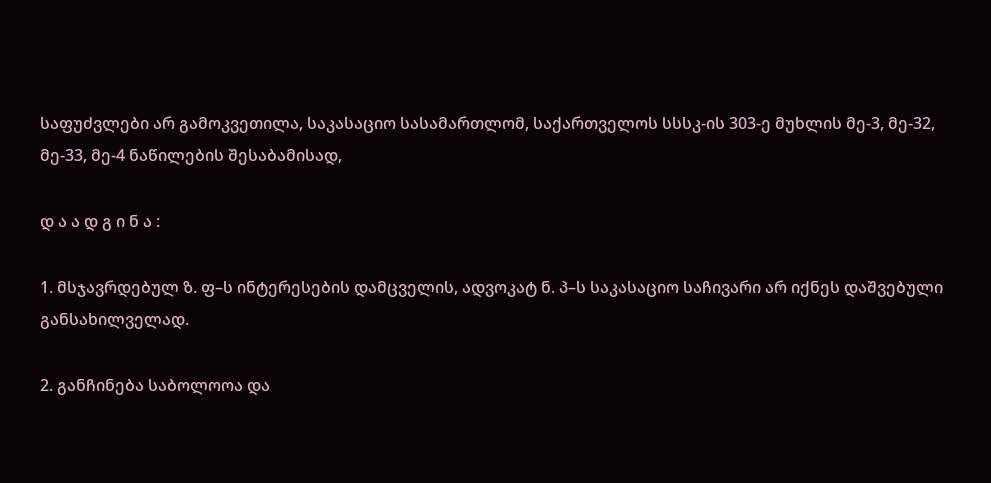საფუძვლები არ გამოკვეთილა, საკასაციო სასამართლომ, საქართველოს სსსკ-ის 303-ე მუხლის მე-3, მე-32, მე-33, მე-4 ნაწილების შესაბამისად,

დ ა ა დ გ ი ნ ა :

1. მსჯავრდებულ ზ. ფ–ს ინტერესების დამცველის, ადვოკატ ნ. პ–ს საკასაციო საჩივარი არ იქნეს დაშვებული განსახილველად.

2. განჩინება საბოლოოა და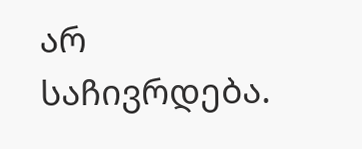არ საჩივრდება.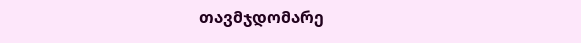თავმჯდომარე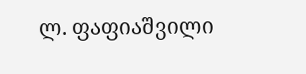ლ. ფაფიაშვილი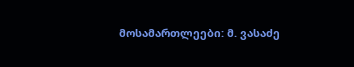მოსამართლეები: მ. ვასაძე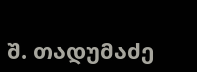შ. თადუმაძე